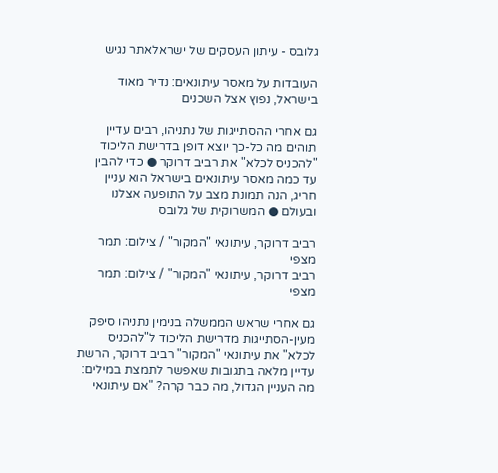גלובס - עיתון העסקים של ישראלאתר נגיש

העובדות על מאסר עיתונאים: נדיר מאוד בישראל, נפוץ אצל השכנים

גם אחרי ההסתייגות של נתניהו, רבים עדיין תוהים מה כל-כך יוצא דופן בדרישת הליכוד "להכניס לכלא" את רביב דרוקר ● כדי להבין עד כמה מאסר עיתונאים בישראל הוא עניין חריג, הנה תמונת מצב על התופעה אצלנו ובעולם ● המשרוקית של גלובס

רביב דרוקר, עיתונאי "המקור" / צילום: תמר מצפי
רביב דרוקר, עיתונאי "המקור" / צילום: תמר מצפי

גם אחרי שראש הממשלה בנימין נתניהו סיפק מעין-הסתייגות מדרישת הליכוד ל"להכניס לכלא" את עיתונאי "המקור" רביב דרוקר, הרשת עדיין מלאה בתגובות שאפשר לתמצת במילים: מה העניין הגדול, מה כבר קרה? "אם עיתונאי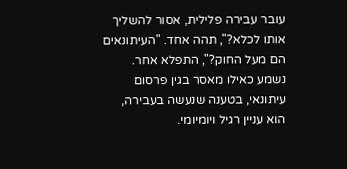עובר עבירה פלילית, אסור להשליך אותו לכלא?", תהה אחד. "העיתונאים הם מעל החוק?", התפלא אחר. נשמע כאילו מאסר בגין פרסום עיתונאי, בטענה שנעשה בעבירה, הוא עניין רגיל ויומיומי.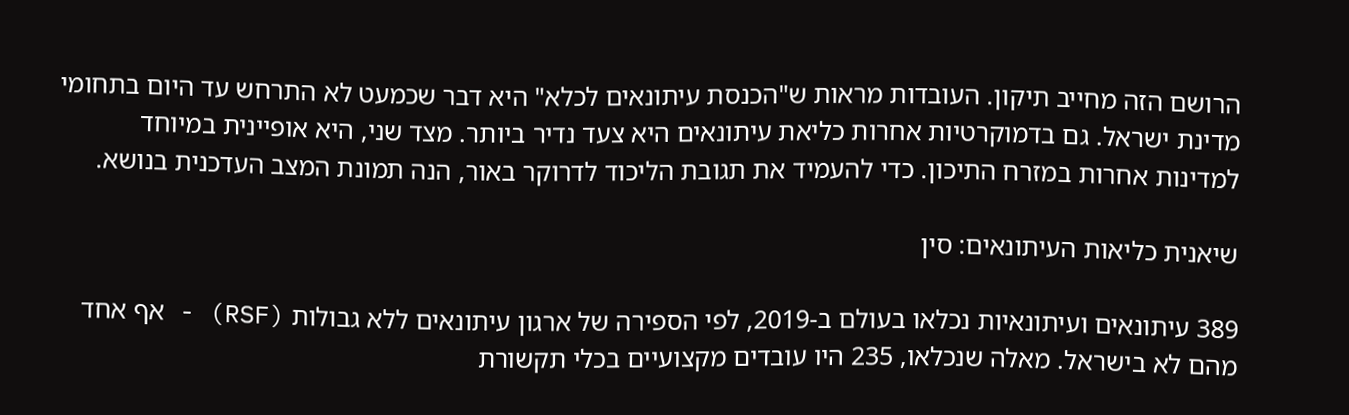הרושם הזה מחייב תיקון. העובדות מראות ש"הכנסת עיתונאים לכלא" היא דבר שכמעט לא התרחש עד היום בתחומי מדינת ישראל. גם בדמוקרטיות אחרות כליאת עיתונאים היא צעד נדיר ביותר. מצד שני, היא אופיינית במיוחד למדינות אחרות במזרח התיכון. כדי להעמיד את תגובת הליכוד לדרוקר באור, הנה תמונת המצב העדכנית בנושא.

שיאנית כליאות העיתונאים: סין

389 עיתונאים ועיתונאיות נכלאו בעולם ב-2019, לפי הספירה של ארגון עיתונאים ללא גבולות (RSF) - אף אחד מהם לא בישראל. מאלה שנכלאו, 235 היו עובדים מקצועיים בכלי תקשורת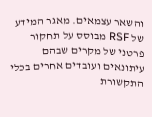והשאר עצמאים. מאגר המידע של RSF מבוסס על תחקור פרטני של מקרים שבהם עיתונאים ועובדים אחרים בכלי התקשורת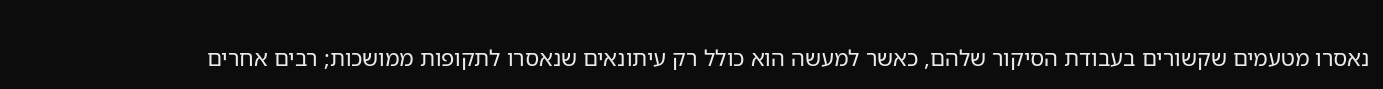נאסרו מטעמים שקשורים בעבודת הסיקור שלהם, כאשר למעשה הוא כולל רק עיתונאים שנאסרו לתקופות ממושכות; רבים אחרים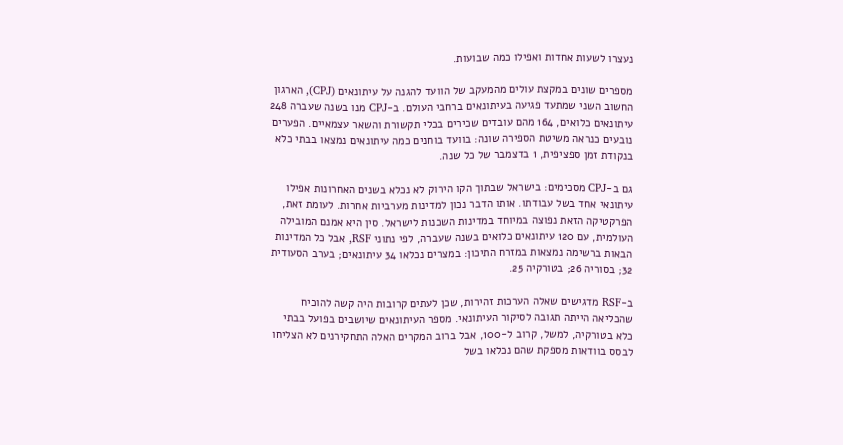נעצרו לשעות אחדות ואפילו כמה שבועות.

מספרים שונים במקצת עולים מהמעקב של הוועד להגנה על עיתונאים (CPJ), הארגון החשוב השני שמתעד פגיעה בעיתונאים ברחבי העולם. ב-CPJ מנו בשנה שעברה 248 עיתונאים כלואים, 164 מהם עובדים שכירים בכלי תקשורת והשאר עצמאיים. הפערים נובעים כנראה משיטת הספירה שונה: בוועד בוחנים כמה עיתונאים נמצאו בבתי כלא בנקודת זמן ספציפית, 1 בדצמבר של כל שנה.

גם ב-CPJ מסכימים: בישראל שבתוך הקו הירוק לא נכלא בשנים האחרונות אפילו עיתונאי אחד בשל עבודתו. אותו הדבר נכון למדינות מערביות אחרות. לעומת זאת, הפרקטיקה הזאת נפוצה במיוחד במדינות השכנות לישראל. סין היא אמנם המובילה העולמית, עם 120 עיתונאים כלואים בשנה שעברה, לפי נתוני RSF, אבל כל המדינות הבאות ברשימה נמצאות במזרח התיכון: במצרים נכלאו 34 עיתונאים; בערב הסעודית 32; בסוריה 26; בטורקיה 25.

ב-RSF מדגישים שאלה הערכות זהירות, שכן לעתים קרובות היה קשה להוכיח שהכליאה הייתה תגובה לסיקור העיתונאי. מספר העיתונאים שיושבים בפועל בבתי כלא בטורקיה, למשל, קרוב ל-100, אבל ברוב המקרים האלה התחקירנים לא הצליחו לבסס בוודאות מספקת שהם נכלאו בשל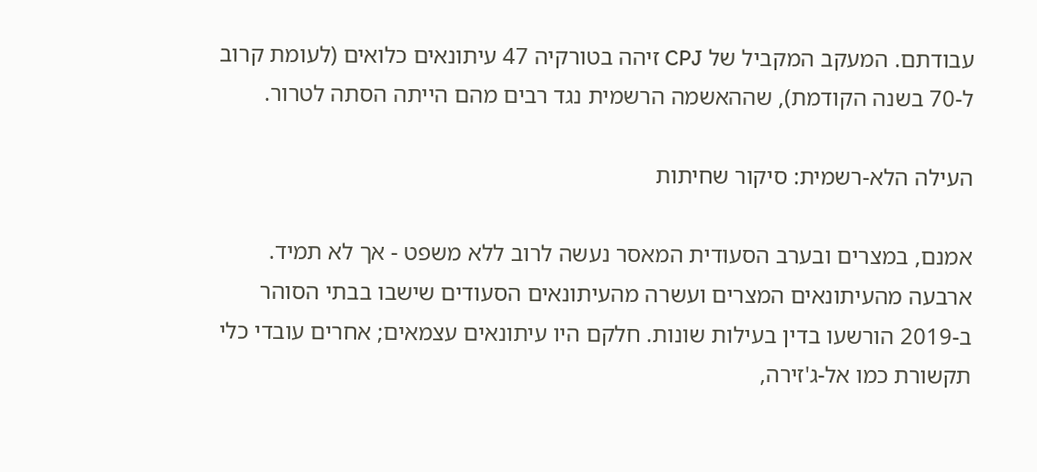עבודתם. המעקב המקביל של CPJ זיהה בטורקיה 47 עיתונאים כלואים (לעומת קרוב ל-70 בשנה הקודמת), שההאשמה הרשמית נגד רבים מהם הייתה הסתה לטרור.

העילה הלא-רשמית: סיקור שחיתות

אמנם, במצרים ובערב הסעודית המאסר נעשה לרוב ללא משפט - אך לא תמיד. ארבעה מהעיתונאים המצרים ועשרה מהעיתונאים הסעודים שישבו בבתי הסוהר ב-2019 הורשעו בדין בעילות שונות. חלקם היו עיתונאים עצמאים; אחרים עובדי כלי תקשורת כמו אל-ג'זירה,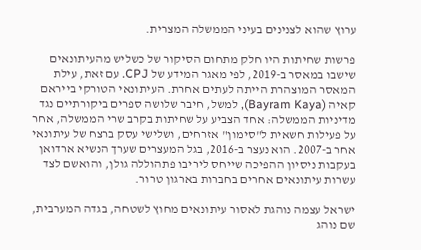ערוץ שהוא לצנינים בעיני הממשלה המצרית.

פרשות שחיתות היו חלק מתחום הסיקור של כשליש מהעיתונאים שישבו במאסר ב-2019, לפי מאגר המידע של CPJ. עם זאת, עילת המאסר המוצהרת הייתה לעתים אחרת. העיתונאי הטורקי בייראם קאיה (Bayram Kaya), למשל, חיבר שלושה ספרים ביקורתיים נגד מדיניות הממשלה: אחד הצביע על שחיתות בקרב שרי הממשלה, אחר על פעילות חשאית ל"סימון" אזרחים, ושלישי עסק ברצח של עיתונאי אחר ב-2007. הוא נעצר ב-2016, בגל המעצרים שערך הנשיא ארדואן בעקבות ניסיון ההפיכה שייחס ליריבו פתהוללה גולן, והואשם לצד עשרות עיתונאים אחרים בחברות בארגון טרור.

ישראל עצמה נוהגת לאסור עיתונאים מחוץ לשטחה, בגדה המערבית, שם נוהג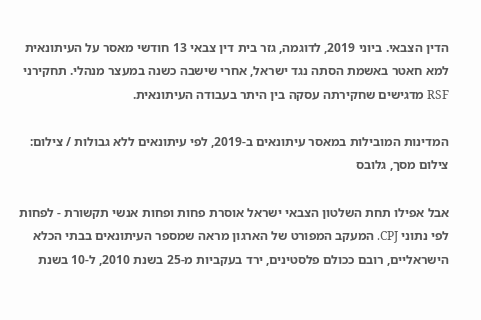הדין הצבאי. ביוני 2019, לדוגמה, גזר בית דין צבאי 13 חודשי מאסר על העיתונאית למא חאטר באשמת הסתה נגד ישראל, אחרי שישבה כשנה במעצר מנהלי. תחקירני RSF מדגישים שחקירתה עסקה בין היתר בעבודה העיתונאית.

המדינות המובילות במאסר עיתונאים ב-2019, לפי עיתונאים ללא גבולות / צילום: צילום מסך, גלובס

אבל אפילו תחת השלטון הצבאי ישראל אוסרת פחות ופחות אנשי תקשורת - לפחות לפי נתוני CPJ. המעקב המפורט של הארגון מראה שמספר העיתונאים בבתי הכלא הישראליים, רובם ככולם פלסטינים, ירד בעקביות מ-25 בשנת 2010, ל-10 בשנת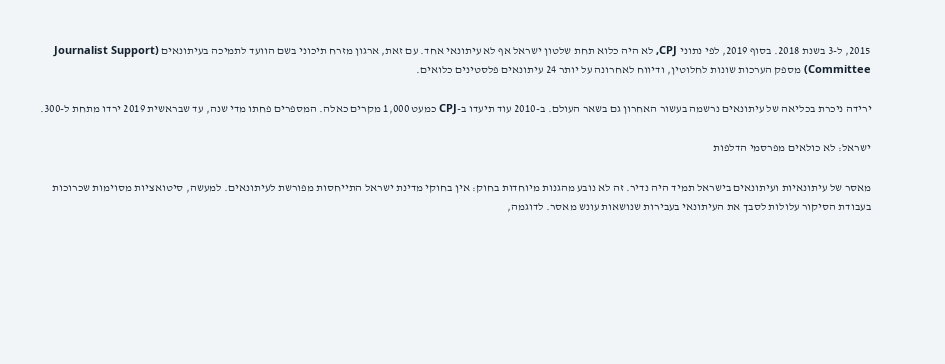2015, ל-3 בשנת 2018. בסוף 2019, לפי נתוני CPJ, לא היה כלוא תחת שלטון ישראל אף לא עיתונאי אחד. עם זאת, ארגון מזרח תיכוני בשם הוועד לתמיכה בעיתונאים (Journalist Support Committee) מספק הערכות שונות לחלוטין, ודיווח לאחרונה על יותר 24 עיתונאים פלסטינים כלואים.

ירידה ניכרת בכליאה של עיתונאים נרשמה בעשור האחרון גם בשאר העולם. ב-2010 עוד תיעדו ב-CPJ כמעט 1,000 מקרים כאלה. המספרים פחתו מדי שנה, עד שבראשית 2019 ירדו מתחת ל-300.

ישראל: לא כולאים מפרסמי הדלפות

מאסר של עיתונאיות ועיתונאים בישראל תמיד היה נדיר. זה לא נובע מהגנות מיוחדות בחוק: אין בחוקי מדינת ישראל התייחסות מפורשת לעיתונאים. למעשה, סיטואציות מסוימות שכרוכות בעבודת הסיקור עלולות לסבך את העיתונאי בעבירות שנושאות עונש מאסר. לדוגמה,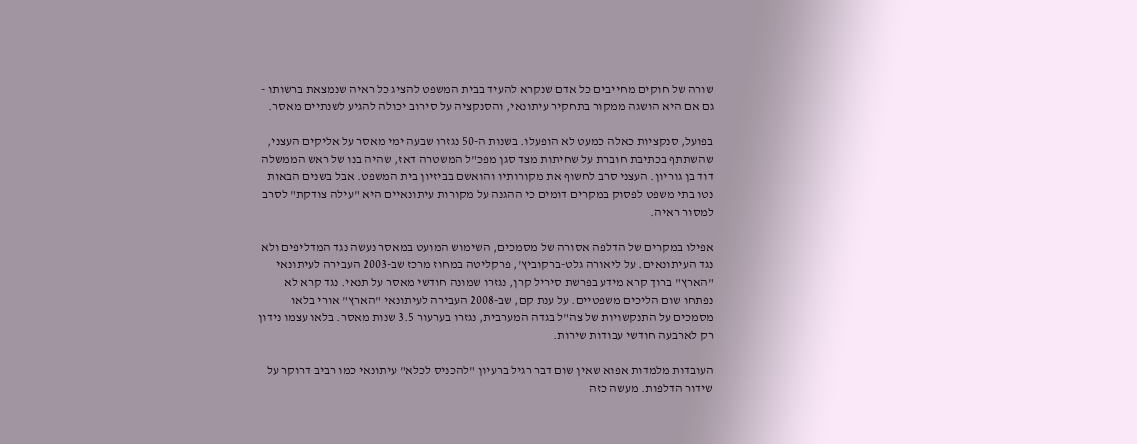שורה של חוקים מחייבים כל אדם שנקרא להעיד בבית המשפט להציג כל ראיה שנמצאת ברשותו - גם אם היא הושגה ממקור בתחקיר עיתונאי, והסנקציה על סירוב יכולה להגיע לשנתיים מאסר.

בפועל, סנקציות כאלה כמעט לא הופעלו. בשנות ה-50 נגזרו שבעה ימי מאסר על אליקים העצני, שהשתתף בכתיבת חוברת על שחיתות מצד סגן מפכ"ל המשטרה דאז, שהיה בנו של ראש הממשלה דוד בן גוריון. העצני סרב לחשוף את מקורותיו והואשם בביזיון בית המשפט. אבל בשנים הבאות נטו בתי משפט לפסוק במקרים דומים כי ההגנה על מקורות עיתונאיים היא "עילה צודקת" לסרב למסור ראיה.

אפילו במקרים של הדלפה אסורה של מסמכים, השימוש המועט במאסר נעשה נגד המדליפים ולא נגד העיתונאים. על ליאורה גלט-ברקוביץ', פרקליטה במחוז מרכז שב-2003 העבירה לעיתונאי "הארץ" ברוך קרא מידע בפרשת סיריל קרן, נגזרו שמונה חודשי מאסר על תנאי. נגד קרא לא נפתחו שום הליכים משפטיים. על ענת קם, שב-2008 העבירה לעיתונאי "הארץ" אורי בלאו מסמכים על התנקשויות של צה"ל בגדה המערבית, נגזרו בערעור 3.5 שנות מאסר. בלאו עצמו נידון רק לארבעה חודשי עבודות שירות.

העובדות מלמדות אפוא שאין שום דבר רגיל ברעיון "להכניס לכלא" עיתונאי כמו רביב דרוקר על שידור הדלפות. מעשה כזה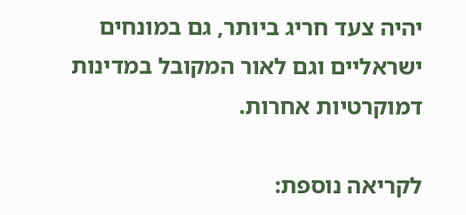יהיה צעד חריג ביותר, גם במונחים ישראליים וגם לאור המקובל במדינות דמוקרטיות אחרות.

לקריאה נוספת: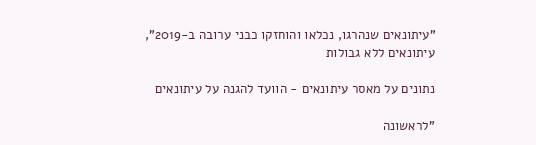"עיתונאים שנהרגו, נכלאו והוחזקו כבני ערובה ב-2019", עיתונאים ללא גבולות

נתונים על מאסר עיתונאים - הוועד להגנה על עיתונאים

"לראשונה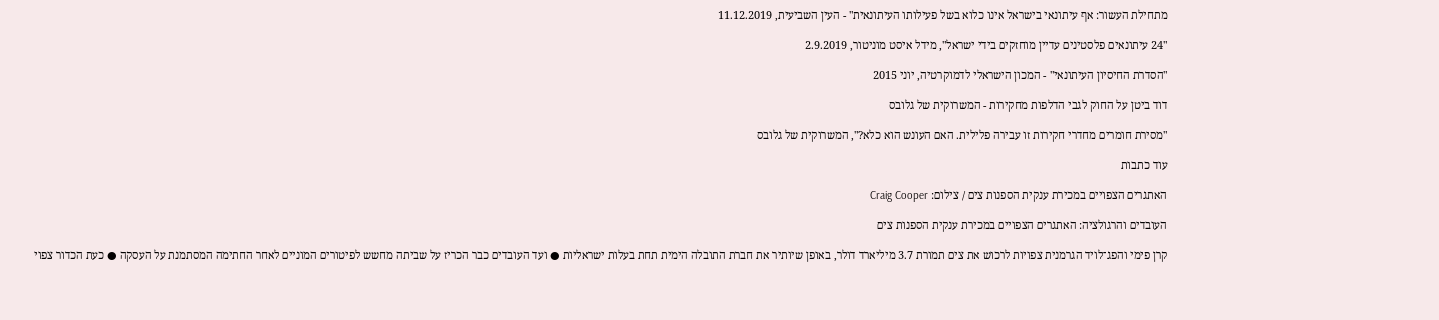מתחילת העשור: אף עיתונאי בישראל אינו כלוא בשל פעילותו העיתונאית" - העין השביעית, 11.12.2019

"24 עיתונאים פלסטינים עדיין מוחזקים בידי ישראל", מידל איסט מוניטור, 2.9.2019

"הסדרת החיסיון העיתונאי" - המכון הישראלי לדמוקרטיה, יוני 2015

דוד ביטן על החוק לגבי הדלפות מחקירות - המשרוקית של גלובס

"מסירת חומרים מחדרי חקירות זו עבירה פלילית. האם העונש הוא כלא?", המשרוקית של גלובס

עוד כתבות

האתגרים הצפויים במכירת ענקית הספנות צים / צילום: Craig Cooper

העובדים והרגולציה: האתגרים הצפויים במכירת ענקית הספנות צים

קרן פימי והפג־לויד הגרמנית צפויות לרכוש את צים תמורת 3.7 מיליארד דולר, באופן שיותיר את חברת התובלה הימית תחת בעלות ישראליות ● ועד העובדים כבר הכריז על שביתה מחשש לפיטורים המוניים לאחר החתימה המסתמנת על העסקה ● כעת הכדור צפוי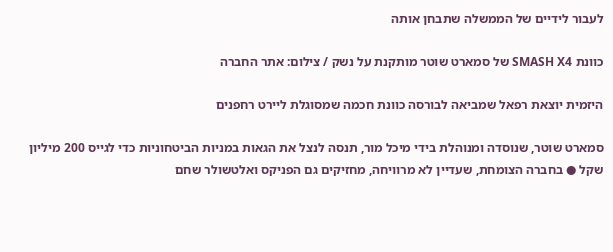לעבור לידיים של הממשלה שתבחן אותה

כוונת SMASH X4 של סמארט שוטר מותקנת על נשק / צילום: אתר החברה

היזמית יוצאת רפאל שמביאה לבורסה כוונת חכמה שמסוגלת ליירט רחפנים

סמארט שוטר, שנוסדה ומנוהלת בידי מיכל מור, תנסה לנצל את הגאות במניות הביטחוניות כדי לגייס 200 מיליון שקל ● בחברה הצומחת, שעדיין לא מרוויחה, מחזיקים גם הפניקס ואלטשולר שחם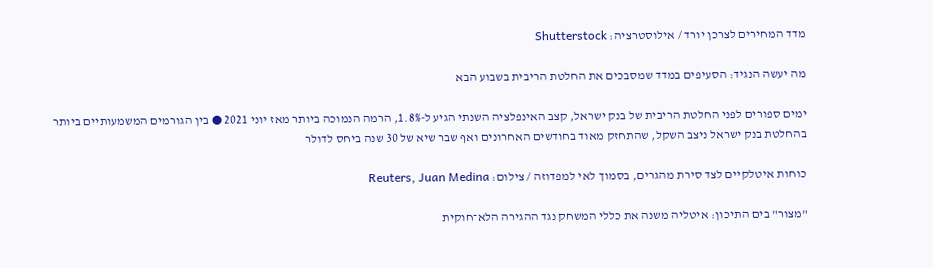מדד המחירים לצרכן יורד / אילוסטרציה: Shutterstock

מה יעשה הנגיד: הסעיפים במדד שמסבכים את החלטת הריבית בשבוע הבא

ימים ספורים לפני החלטת הריבית של בנק ישראל, קצב האינפלציה השנתי הגיע ל-1.8%, הרמה הנמוכה ביותר מאז יוני 2021 ● בין הגורמים המשמעותיים ביותר בהחלטת בנק ישראל ניצב השקל, שהתחזק מאוד בחודשים האחרונים ואף שבר שיא של 30 שנה ביחס לדולר

כוחות איטלקיים לצד סירת מהגרים, בסמוך לאי למפדוזה / צילום: Reuters, Juan Medina

"מצור" בים התיכון: איטליה משנה את כללי המשחק נגד ההגירה הלא־חוקית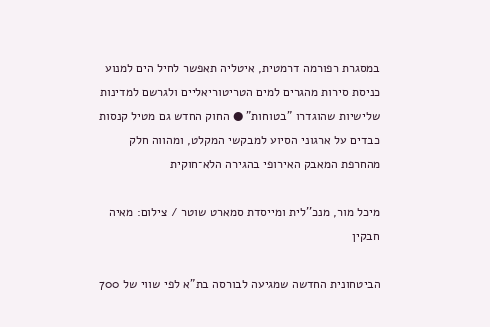במסגרת רפורמה דרמטית, איטליה תאפשר לחיל הים למנוע כניסת סירות מהגרים למים הטריטוריאליים ולגרשם למדינות שלישיות שהוגדרו "בטוחות" ● החוק החדש גם מטיל קנסות כבדים על ארגוני הסיוע למבקשי המקלט, ומהווה חלק מהחרפת המאבק האירופי בהגירה הלא־חוקית

מיכל מור, מנכ''לית ומייסדת סמארט שוטר / צילום: מאיה חבקין

הביטחונית החדשה שמגיעה לבורסה בת"א לפי שווי של 700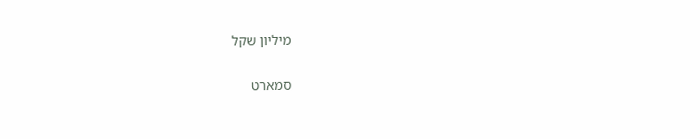מיליון שקל

סמארט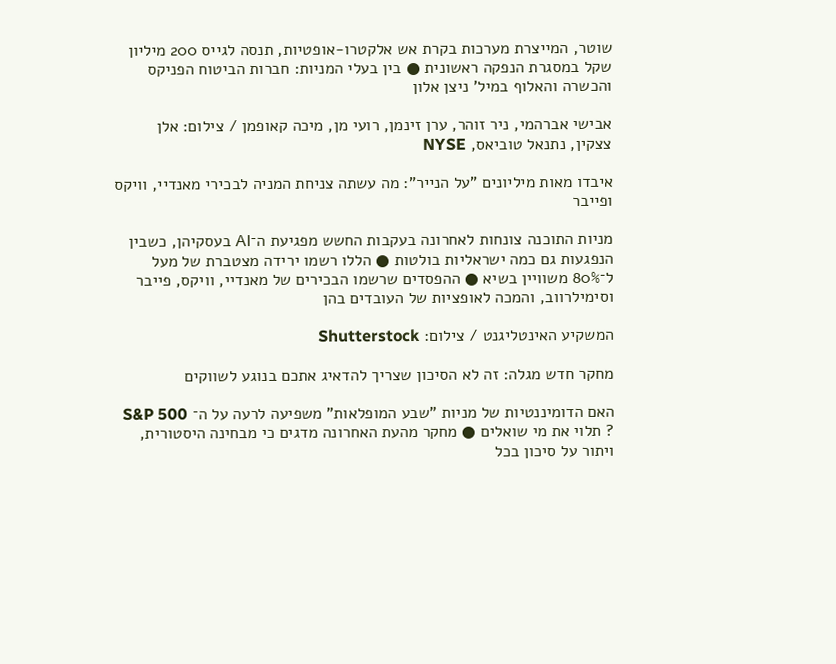שוטר, המייצרת מערכות בקרת אש אלקטרו-אופטיות, תנסה לגייס 200 מיליון שקל במסגרת הנפקה ראשונית ● בין בעלי המניות: חברות הביטוח הפניקס והכשרה והאלוף במיל' ניצן אלון

אבישי אברהמי, ניר זוהר, ערן זינמן, רועי מן, מיכה קאופמן / צילום: אלן צצקין, נתנאל טוביאס, NYSE

איבדו מאות מיליונים "על הנייר": מה עשתה צניחת המניה לבכירי מאנדיי, וויקס ופייבר

מניות התוכנה צונחות לאחרונה בעקבות החשש מפגיעת ה־AI בעסקיהן, כשבין הנפגעות גם כמה ישראליות בולטות ● הללו רשמו ירידה מצטברת של מעל ל־80% משוויין בשיא ● ההפסדים שרשמו הבכירים של מאנדיי, וויקס, פייבר וסימילרווב, והמכה לאופציות של העובדים בהן

המשקיע האינטליגנט / צילום: Shutterstock

מחקר חדש מגלה: זה לא הסיכון שצריך להדאיג אתכם בנוגע לשווקים

האם הדומיננטיות של מניות "שבע המופלאות" משפיעה לרעה על ה־ S&P 500 ? תלוי את מי שואלים ● מחקר מהעת האחרונה מדגים כי מבחינה היסטורית, ויתור על סיכון בכל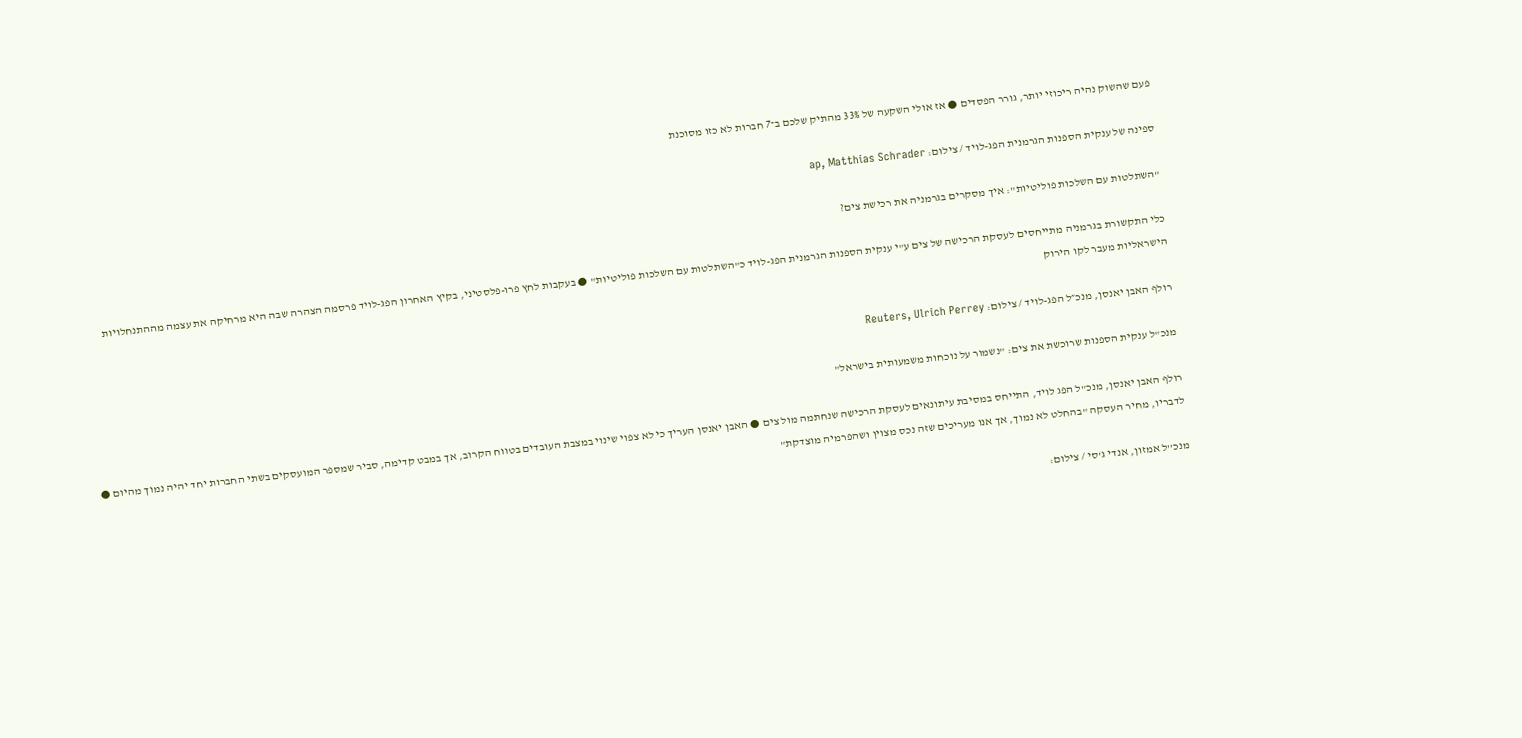פעם שהשוק נהיה ריכוזי יותר, גורר הפסדים ● אז אולי השקעה של 33% מהתיק שלכם ב־7 חברות לא כזו מסוכנת

ספינה של ענקית הספנות הגרמנית הפג-לויד / צילום: ap, Matthias Schrader

"השתלטות עם השלכות פוליטיות": איך מסקרים בגרמניה את רכישת צים?

כלי התקשורת בגרמניה מתייחסים לעסקת הרכישה של צים ע"י ענקית הספנות הגרמנית הפג-לויד כ"השתלטות עם השלכות פוליטיות" ● בעקבות לחץ פרו-פלסטיני, בקיץ האחרון הפג-לויד פרסמה הצהרה שבה היא מרחיקה את עצמה מההתנחלויות הישראליות מעבר לקו הירוק

רולף האבן יאנסן, מנכ״ל הפג-לויד / צילום: Reuters, Ulrich Perrey

מנכ"ל ענקית הספנות שרוכשת את צים: "נשמור על נוכחות משמעותית בישראל"

רולף האבן יאנסן, מנכ"ל הפג לויד, התייחס במסיבת עיתונאים לעסקת הרכישה שנחתמה מול צים ● האבן יאנסן העריך כי לא צפוי שינוי במצבת העובדים בטווח הקרוב, אך במבט קדימה, סביר שמספר המועסקים בשתי החברות יחד יהיה נמוך מהיום ● לדבריו, מחיר העסקה "בהחלט לא נמוך, אך אנו מעריכים שזה נכס מצוין ושהפרמיה מוצדקת"

מנכ''ל אמזון, אנדי ג'סי / צילום: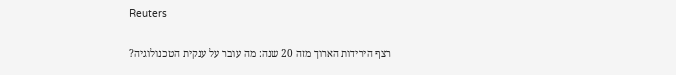Reuters

רצף הירידות הארוך מזה 20 שנה: מה עובר על ענקית הטכנולוגיה?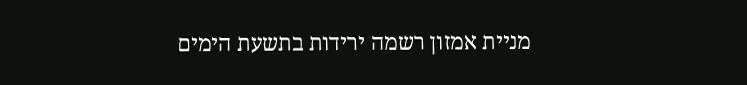מניית אמזון רשמה ירידות בתשעת הימים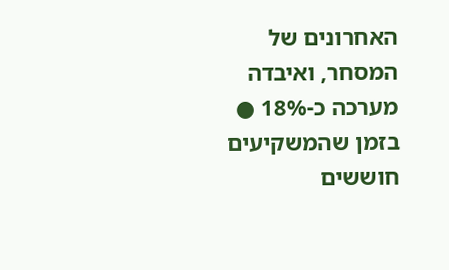האחרונים של המסחר, ואיבדה מערכה כ-18% ● בזמן שהמשקיעים חוששים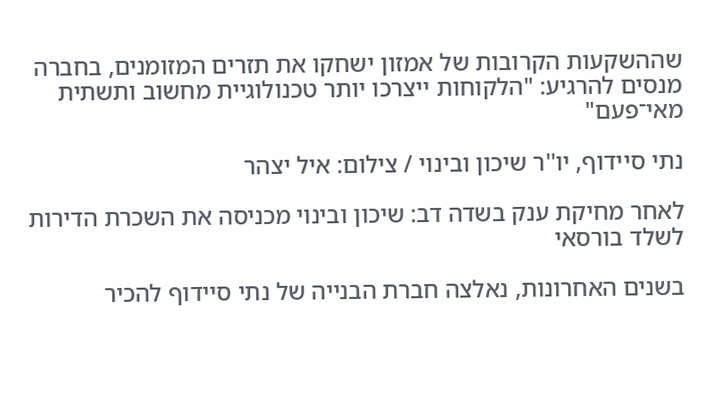שההשקעות הקרובות של אמזון ישחקו את תזרים המזומנים, בחברה מנסים להרגיע: "הלקוחות ייצרכו יותר טכנולוגיית מחשוב ותשתית מאי־פעם"

נתי סיידוף, יו''ר שיכון ובינוי / צילום: איל יצהר

לאחר מחיקת ענק בשדה דב: שיכון ובינוי מכניסה את השכרת הדירות לשלד בורסאי

בשנים האחרונות, נאלצה חברת הבנייה של נתי סיידוף להכיר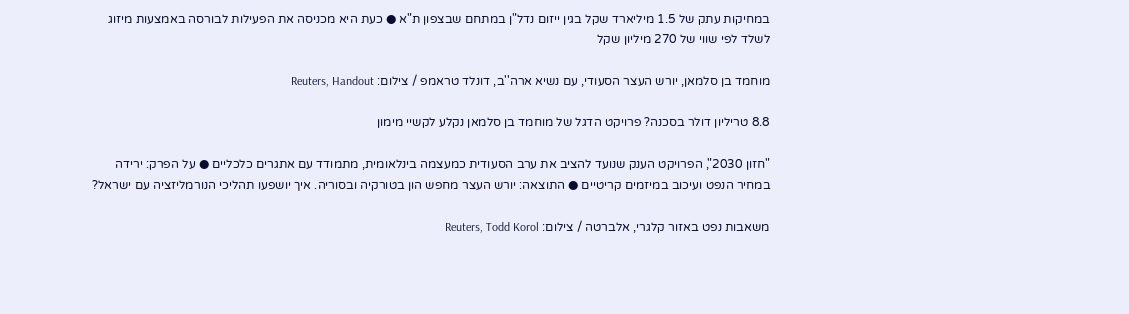במחיקות עתק של 1.5 מיליארד שקל בגין ייזום נדל"ן במתחם שבצפון ת"א ● כעת היא מכניסה את הפעילות לבורסה באמצעות מיזוג לשלד לפי שווי של 270 מיליון שקל

מוחמד בן סלמאן, יורש העצר הסעודי, עם נשיא ארה''ב, דונלד טראמפ / צילום: Reuters, Handout

8.8 טריליון דולר בסכנה? פרויקט הדגל של מוחמד בן סלמאן נקלע לקשיי מימון

"חזון 2030", הפרויקט הענק שנועד להציב את ערב הסעודית כמעצמה בינלאומית, מתמודד עם אתגרים כלכליים ● על הפרק: ירידה במחיר הנפט ועיכוב במיזמים קריטיים ● התוצאה: יורש העצר מחפש הון בטורקיה ובסוריה. איך יושפעו תהליכי הנורמליזציה עם ישראל?

משאבות נפט באזור קלגרי, אלברטה / צילום: Reuters, Todd Korol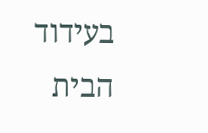בעידוד הבית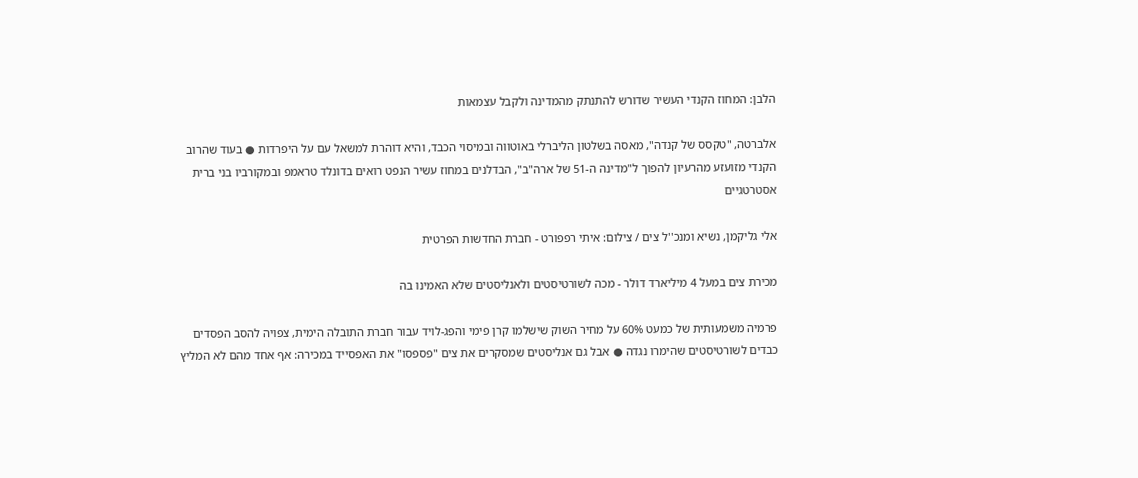הלבן: המחוז הקנדי העשיר שדורש להתנתק מהמדינה ולקבל עצמאות

אלברטה, "טקסס של קנדה", מאסה בשלטון הליברלי באוטווה ובמיסוי הכבד, והיא דוהרת למשאל עם על היפרדות ● בעוד שהרוב הקנדי מזועזע מהרעיון להפוך ל"מדינה ה-51 של ארה"ב", הבדלנים במחוז עשיר הנפט רואים בדונלד טראמפ ובמקורביו בני ברית אסטרטגיים

אלי גליקמן, נשיא ומנכ''ל צים / צילום: איתי רפפורט - חברת החדשות הפרטית

מכירת צים במעל 4 מיליארד דולר - מכה לשורטיסטים ולאנליסטים שלא האמינו בה

פרמיה משמעותית של כמעט 60% על מחיר השוק שישלמו קרן פימי והפג-לויד עבור חברת התובלה הימית, צפויה להסב הפסדים כבדים לשורטיסטים שהימרו נגדה ● אבל גם אנליסטים שמסקרים את צים "פספסו" את האפסייד במכירה: אף אחד מהם לא המליץ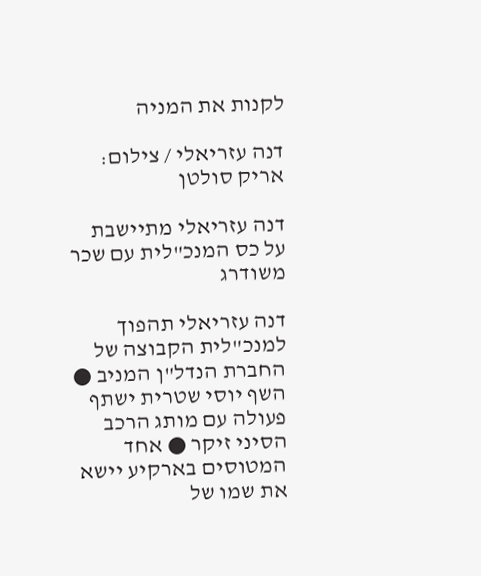לקנות את המניה

דנה עזריאלי / צילום: אריק סולטן

דנה עזריאלי מתיישבת על כס המנכ"לית עם שכר משודרג

דנה עזריאלי תהפוך למנכ"לית הקבוצה של החברת הנדל"ן המניב ● השף יוסי שטרית ישתף פעולה עם מותג הרכב הסיני זיקר ● אחד המטוסים בארקיע יישא את שמו של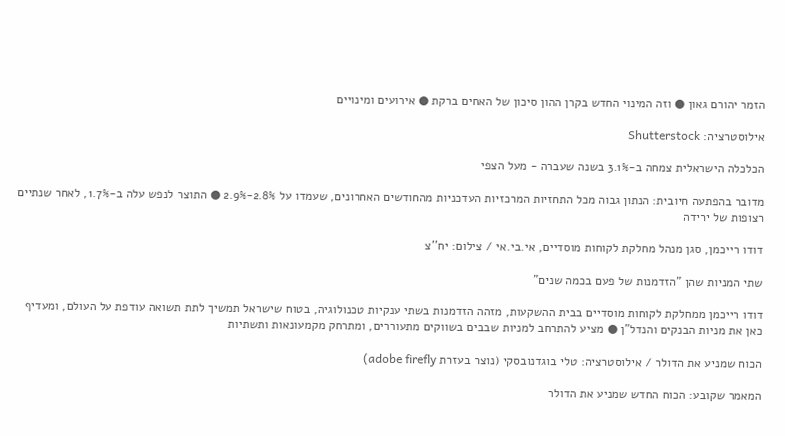הזמר יהורם גאון ● וזה המינוי החדש בקרן ההון סיכון של האחים ברקת ● אירועים ומינויים

אילוסטרציה: Shutterstock

הכלכלה הישראלית צמחה ב-3.1% בשנה שעברה - מעל הצפי

מדובר בהפתעה חיובית: הנתון גבוה מכל התחזיות המרכזיות העדכניות מהחודשים האחרונים, שעמדו על 2.8%-2.9% ● התוצר לנפש עלה ב-1.7%, לאחר שנתיים רצופות של ירידה

דודו רייכמן, סגן מנהל מחלקת לקוחות מוסדיים, אי.בי.אי / צילום: יח''צ

שתי המניות שהן "הזדמנות של פעם בכמה שנים"

דודו רייכמן ממחלקת לקוחות מוסדיים בבית ההשקעות, מזהה הזדמנות בשתי ענקיות טכנולוגיה, בטוח שישראל תמשיך לתת תשואה עודפת על העולם, ומעדיף כאן את מניות הבנקים והנדל"ן ● מציע להתרחב למניות שבבים בשווקים מתעוררים, ומתרחק מקמעונאות ותשתיות

הכוח שמניע את הדולר / אילוסטרציה: טלי בוגדנובסקי (נוצר בעזרת adobe firefly)

המאמר שקובע: הכוח החדש שמניע את הדולר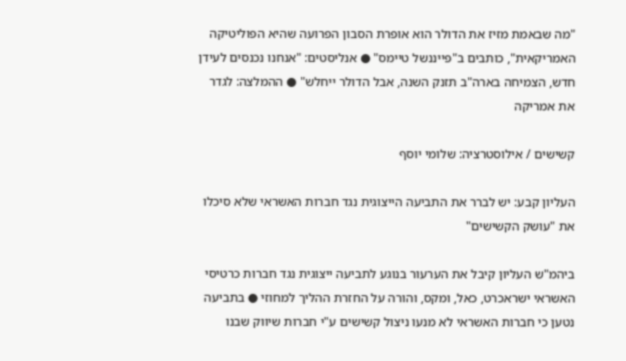"מה שבאמת מזיז את הדולר הוא אופרת הסבון הפרועה שהיא הפוליטיקה האמריקאית", כותבים ב"פייננשל טיימס" ● אנליסטים: "אנחנו נכנסים לעידן חדש, הצמיחה בארה"ב תזנק השנה, אבל הדולר ייחלש" ● ההמלצה: לגדר את אמריקה

קשישים / אילוסטרציה: שלומי יוסף

העליון קבע: יש לברר את התביעה הייצוגית נגד חברות האשראי שלא סיכלו את "עושק הקשישים"

ביהמ"ש העליון קיבל את הערעור בנוגע לתביעה ייצוגית נגד חברות כרטיסי האשראי ישראכרט, כאל, ומקס, והורה על החזרת ההליך למחוזי ● בתביעה נטען כי חברות האשראי לא מנעו ניצול קשישים ע"י חברות שיווק שבנו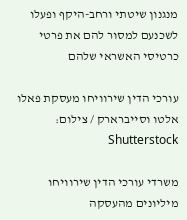מנגנון שיטתי ורחב-היקף ופעלו לשכנעם למסור להם את פרטי כרטיסי האשראי שלהם

עורכי הדין שירוויחו מעסקת פאלו אלטו וסייברארק / צילום: Shutterstock

משרדי עורכי הדין שירוויחו מיליונים מהעסקה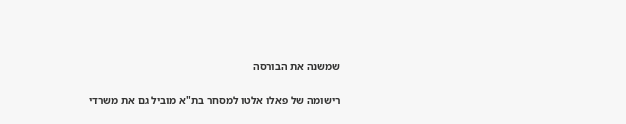שמשנה את הבורסה

רישומה של פאלו אלטו למסחר בת"א מוביל גם את משרדי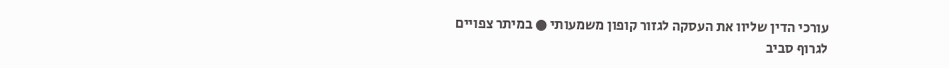עורכי הדין שליוו את העסקה לגזור קופון משמעותי ● במיתר צפויים לגרוף סביב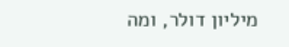מיליון דולר, ומה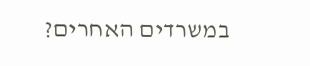במשרדים האחרים?